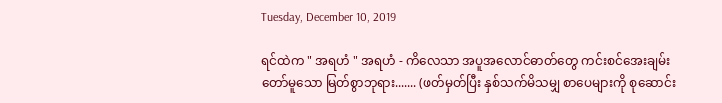Tuesday, December 10, 2019

ရင်ထဲက " အရဟံ " အရဟံ - ကိလေသာ အပူအလောင်ဓာတ်တွေ ကင်းစင်အေးချမ်းတော်မူသော မြတ်စွာဘုရား....... (ဖတ်မှတ်ပြီး နှစ်သက်မိသမျှ စာပေများကို စုဆောင်း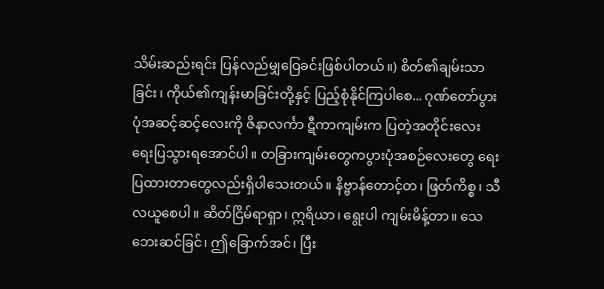သိမ်းဆည်းရင်း ပြန်လည်မျှဝြေခင်းဖြစ်ပါတယ်။) စိတ်၏ချမ်းသာခြင်း၊ ကိုယ်၏ကျန်းမာခြင်းတို့နှင့် ပြည့်စုံနိုင်ကြပါစေ... ဂုဏ်တော်ပွားပုံအဆင့်ဆင့်လေးကို ဇိနာလင်္ကာ ဋီကာကျမ်းက ပြတဲ့အတိုင်းလေး ရေးပြသွားရအောင်ပါ။ တခြားကျမ်းတွေကပွားပုံအစဉ်လေးတွေ ရေးပြထားတာတွေလည်းရှိပါသေးတယ်။ နိဗ္ဗာန်တောင့်တ၊ ဖြတ်ကိစ္စ၊ သီလယူစေပါ။ ဆိတ်ငြိမ်ရာရှာ၊ ဣရိယာ၊ ရွေးပါ ကျမ်းမိန့်တာ။ သေဘေးဆင်ခြင်၊ ဤခြောက်အင်၊ ပြီး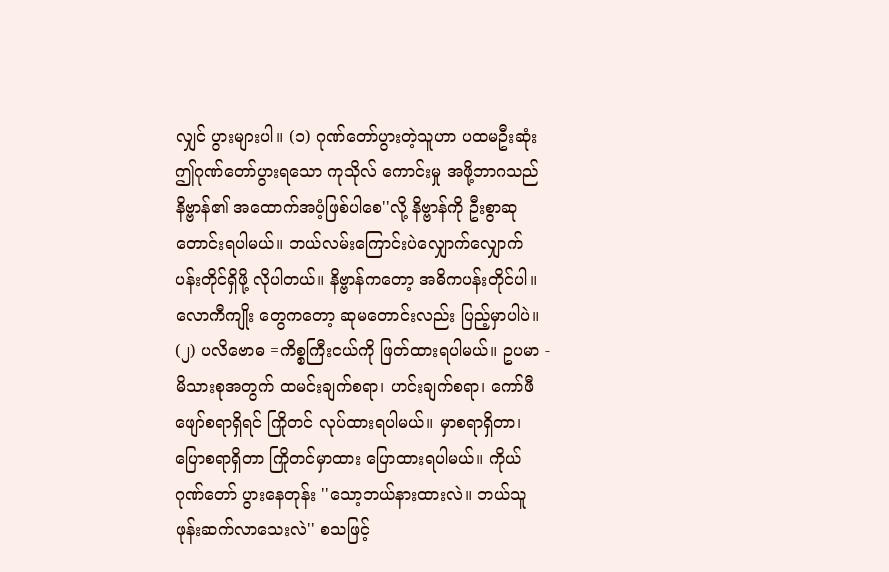လျှင် ပွားများပါ။ (၁) ဂုဏ်တော်ပွားတဲ့သူဟာ ပထမဦးဆုံး ဤဂုဏ်တော်ပွားရသော ကုသိုလ် ကောင်းမှု အဖို့ဘာဂသည် နိဗ္ဗာန်၏ အထောက်အပံ့ဖြစ်ပါစေ''လို့ နိဗ္ဗာန်ကို ဦးစွာဆုတောင်းရပါမယ်။ ဘယ်လမ်းကြောင်းပဲလျှောက်လျှောက် ပန်းတိုင်ရှိဖို့ လိုပါတယ်။ နိဗ္ဗာန်ကတော့ အဓိကပန်းတိုင်ပါ။ လောကီကျိုး တွေကတော့ ဆုမတောင်းလည်း ပြည့်မှာပါပဲ။ (၂) ပလိဗောဓ =ကိစ္စကြီးငယ်ကို ဖြတ်ထားရပါမယ်။ ဥပမာ - မိသားစုအတွက် ထမင်းချက်စရာ၊ ဟင်းချက်စရာ၊ ကော်ဖီဖျော်စရာရှိရင် ကြိုတင် လုပ်ထားရပါမယ်။ မှာစရာရှိတာ၊ ပြောစရာရှိတာ ကြိုတင်မှာထား ပြောထားရပါမယ်။ ကိုယ်ဂုဏ်တော် ပွားနေတုန်း ''သော့ဘယ်နားထားလဲ။ ဘယ်သူဖုန်းဆက်လာသေးလဲ'' စသဖြင့်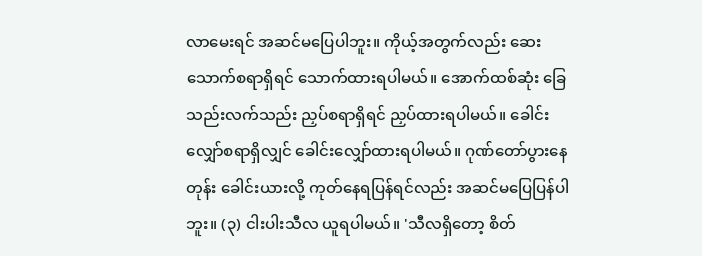လာမေးရင် အဆင်မပြေပါဘူး။ ကိုယ့်အတွက်လည်း ဆေးသောက်စရာရှိရင် သောက်ထားရပါမယ်။ အောက်ထစ်ဆုံး ခြေသည်းလက်သည်း ညှပ်စရာရှိရင် ညှပ်ထားရပါမယ်။ ခေါင်းလျှော်စရာရှိလျှင် ခေါင်းလျှော်ထားရပါမယ်။ ဂုဏ်တော်ပွားနေတုန်း ခေါင်းယားလို့ ကုတ်နေရပြန်ရင်လည်း အဆင်မပြေပြန်ပါဘူး။ (၃) ငါးပါးသီလ ယူရပါမယ်။ 'သီလရှိတော့ စိတ်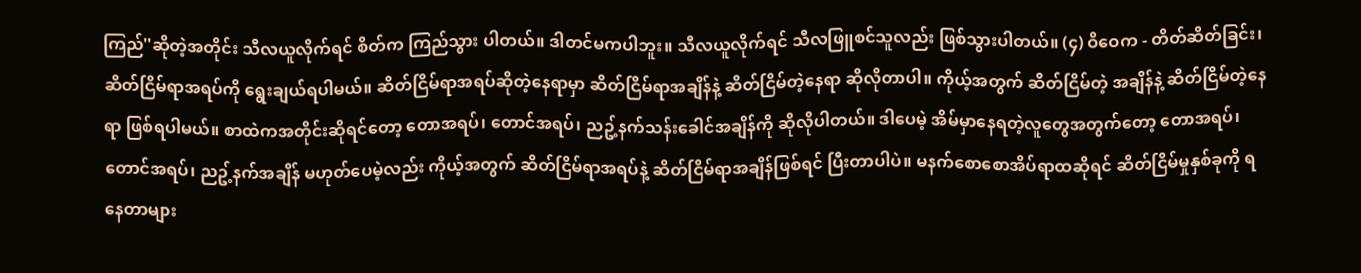ကြည်''ဆိုတဲ့အတိုင်း သီလယူလိုက်ရင် စိတ်က ကြည်သွား ပါတယ်။ ဒါတင်မကပါဘူး။ သီလယူလိုက်ရင် သီလဖြူစင်သူလည်း ဖြစ်သွားပါတယ်။ (၄) ဝိဝေက - တိတ်ဆိတ်ခြင်း၊ ဆိတ်ငြိမ်ရာအရပ်ကို ရွေးချယ်ရပါမယ်။ ဆိတ်ငြိမ်ရာအရပ်ဆိုတဲ့နေရာမှာ ဆိတ်ငြိမ်ရာအချိန်နဲ့ ဆိတ်ငြိမ်တဲ့နေရာ ဆိုလိုတာပါ။ ကိုယ့်အတွက် ဆိတ်ငြိမ်တဲ့ အချိန်နဲ့ ဆိတ်ငြိမ်တဲ့နေရာ ဖြစ်ရပါမယ်။ စာထဲကအတိုင်းဆိုရင်တော့ တောအရပ်၊ တောင်အရပ်၊ ညဥ့်နက်သန်းခေါင်အချိန်ကို ဆိုလိုပါတယ်။ ဒါပေမဲ့ အိမ်မှာနေရတဲ့လူတွေအတွက်တော့ တောအရပ်၊ တောင်အရပ်၊ ညဥ့်နက်အချိန် မဟုတ်ပေမဲ့လည်း ကိုယ့်အတွက် ဆိတ်ငြိမ်ရာအရပ်နဲ့ ဆိတ်ငြိမ်ရာအချိန်ဖြစ်ရင် ပြီးတာပါပဲ။ မနက်စောစောအိပ်ရာထဆိုရင် ဆိတ်ငြိမ်မှုနှစ်ခုကို ရနေတာများ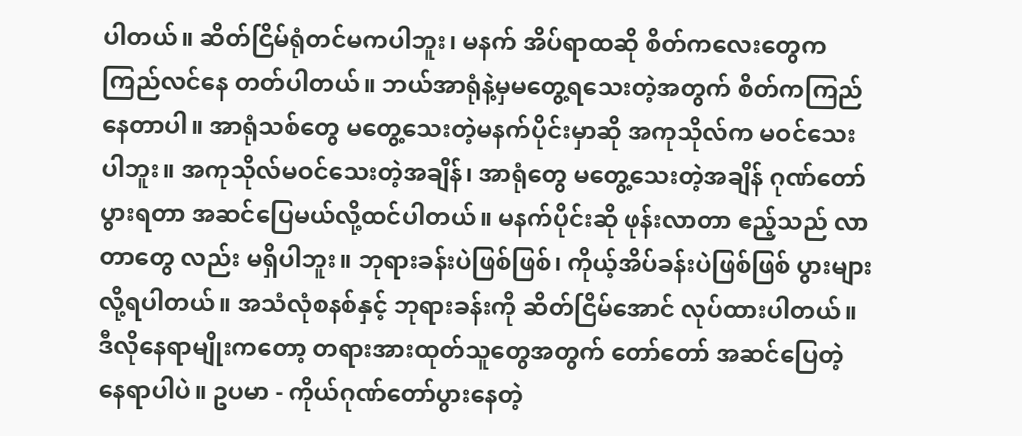ပါတယ်။ ဆိတ်ငြိမ်ရုံတင်မကပါဘူး၊ မနက် အိပ်ရာထဆို စိတ်ကလေးတွေက ကြည်လင်နေ တတ်ပါတယ်။ ဘယ်အာရုံနဲ့မှမတွေ့ရသေးတဲ့အတွက် စိတ်ကကြည်နေတာပါ။ အာရုံသစ်တွေ မတွေ့သေးတဲ့မနက်ပိုင်းမှာဆို အကုသိုလ်က မဝင်သေးပါဘူး။ အကုသိုလ်မဝင်သေးတဲ့အချိန်၊ အာရုံတွေ မတွေ့သေးတဲ့အချိန် ဂုဏ်တော်ပွားရတာ အဆင်ပြေမယ်လို့ထင်ပါတယ်။ မနက်ပိုင်းဆို ဖုန်းလာတာ ဧည့်သည် လာတာတွေ လည်း မရှိပါဘူး။ ဘုရားခန်းပဲဖြစ်ဖြစ်၊ ကိုယ့်အိပ်ခန်းပဲဖြစ်ဖြစ် ပွားများလို့ရပါတယ်။ အသံလုံစနစ်နှင့် ဘုရားခန်းကို ဆိတ်ငြိမ်အောင် လုပ်ထားပါတယ်။ ဒီလိုနေရာမျိုးကတော့ တရားအားထုတ်သူတွေအတွက် တော်တော် အဆင်ပြေတဲ့ နေရာပါပဲ။ ဥပမာ - ကိုယ်ဂုဏ်တော်ပွားနေတဲ့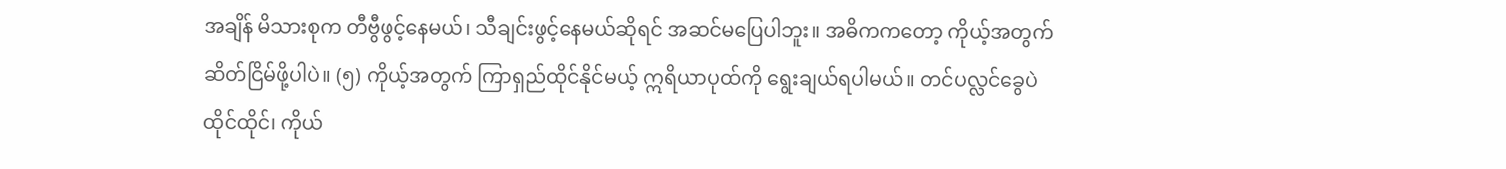အချိန် မိသားစုက တီဗွီဖွင့်နေမယ်၊ သီချင်းဖွင့်နေမယ်ဆိုရင် အဆင်မပြေပါဘူး။ အဓိကကတော့ ကိုယ့်အတွက်ဆိတ်ငြိမ်ဖို့ပါပဲ။ (၅) ကိုယ့်အတွက် ကြာရှည်ထိုင်နိုင်မယ့် ဣရိယာပုထ်ကို ရွေးချယ်ရပါမယ်။ တင်ပလ္လင်ခွေပဲထိုင်ထိုင်၊ ကိုယ်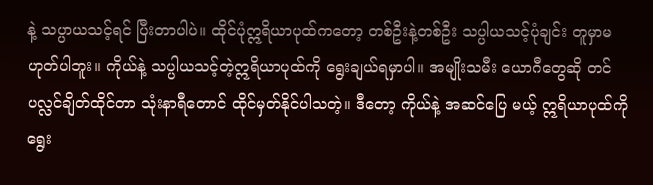နဲ့ သပ္ပာယသင့်ရင် ပြီးတာပါပဲ။ ထိုင်ပုံဣရိယာပုထ်ကတော့ တစ်ဦးနဲ့တစ်ဦး သပ္ပါယသင့်ပုံချင်း တူမှာမဟုတ်ပါဘူး။ ကိုယ်နဲ့ သပ္ပါယသင့်တဲ့ဣရိယာပုထ်ကို ရွေးချယ်ရမှာပါ။ အမျိုးသမီး ယောဂီတွေဆို တင်ပလ္လင်ချိတ်ထိုင်တာ သုံးနာရီတောင် ထိုင်မှတ်နိုင်ပါသတဲ့။ ဒီတော့ ကိုယ်နဲ့ အဆင်ပြေ မယ့် ဣရိယာပုထ်ကို ရွေး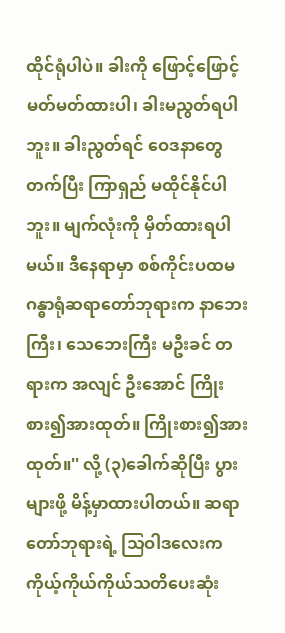ထိုင်ရုံပါပဲ။ ခါးကို ဖြောင့်ဖြောင့် မတ်မတ်ထားပါ၊ ခါးမညွတ်ရပါဘူး။ ခါးညွတ်ရင် ဝေဒနာတွေ တက်ပြီး ကြာရှည် မထိုင်နိုင်ပါဘူး။ မျက်လုံးကို မှိတ်ထားရပါမယ်။ ဒီနေရာမှာ စစ်ကိုင်းပထမဂန္ဓာရုံဆရာတော်ဘုရားက နာဘေးကြီး၊ သေဘေးကြီး မဦးခင် တရားက အလျင် ဦးအောင် ကြိုးစား၍အားထုတ်။ ကြိုးစား၍အား ထုတ်။'' လို့ (၃)ခေါက်ဆိုပြီး ပွားများဖို့ မိန့်မှာထားပါတယ်။ ဆရာတော်ဘုရားရဲ့ သြဝါဒလေးက ကိုယ့်ကိုယ်ကိုယ်သတိပေးဆုံး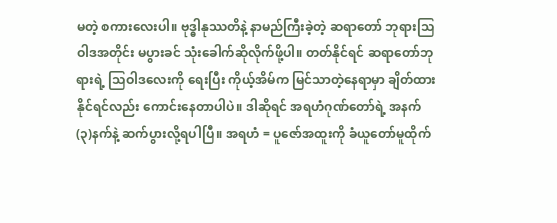မတဲ့ စကားလေးပါ။ ဗုဒ္ဓါနုဿတိနဲ့ နာမည်ကြီးခဲ့တဲ့ ဆရာတော် ဘုရားသြဝါဒအတိုင်း မပွားခင် သုံးခေါက်ဆိုလိုက်ဖို့ပါ။ တတ်နိုင်ရင် ဆရာတော်ဘုရားရဲ့ သြဝါဒလေးကို ရေးပြီး ကိုယ့်အိမ်က မြင်သာတဲ့နေရာမှာ ချိတ်ထားနိုင်ရင်လည်း ကောင်းနေတာပါပဲ။ ဒါဆိုရင် အရဟံဂုဏ်တော်ရဲ့ အနက်(၃)နက်နဲ့ ဆက်ပွားလို့ရပါပြီ။ အရဟံ = ပူဇော်အထူးကို ခံယူတော်မူထိုက်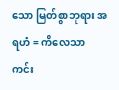သော မြတ်စွာဘုရား အရဟံ = ကိလေသာ ကင်း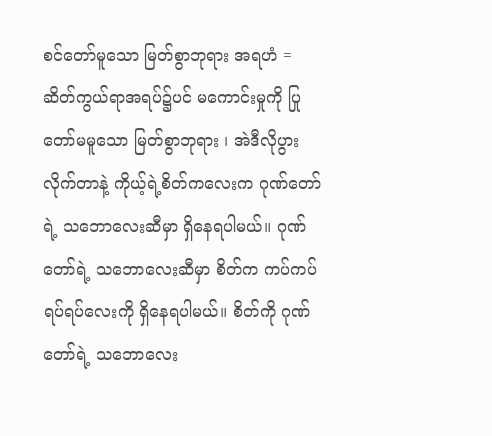စင်တော်မူသော မြတ်စွာဘုရား အရဟံ = ဆိတ်ကွယ်ရာအရပ်၌ပင် မကောင်းမှုကို ပြုတော်မမူသော မြတ်စွာဘုရား ၊ အဲဒီလိုပွားလိုက်တာနဲ့ ကိုယ့်ရဲ့စိတ်ကလေးက ဂုဏ်တော်ရဲ့ သဘောလေးဆီမှာ ရှိနေရပါမယ်။ ဂုဏ်တော်ရဲ့ သဘောလေးဆီမှာ စိတ်က ကပ်ကပ်ရပ်ရပ်လေးကို ရှိနေရပါမယ်။ စိတ်ကို ဂုဏ်တော်ရဲ့ သဘောလေး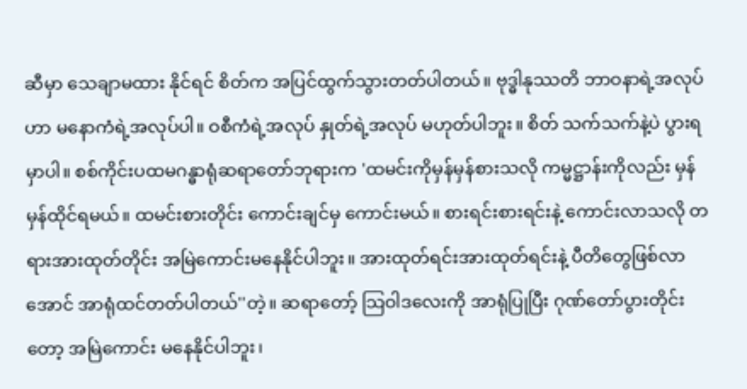ဆီမှာ သေချာမထား နိုင်ရင် စိတ်က အပြင်ထွက်သွားတတ်ပါတယ်။ ဗုဒ္ဓါနုဿတိ ဘာဝနာရဲ့အလုပ်ဟာ မနောကံရဲ့အလုပ်ပါ။ ဝစီကံရဲ့အလုပ် နှုတ်ရဲ့အလုပ် မဟုတ်ပါဘူး။ စိတ် သက်သက်နဲ့ပဲ ပွားရမှာပါ။ စစ်ကိုင်းပထမဂန္ဓာရုံဆရာတော်ဘုရားက 'ထမင်းကိုမှန်မှန်စားသလို ကမ္မဋ္ဌာန်းကိုလည်း မှန်မှန်ထိုင်ရမယ်။ ထမင်းစားတိုင်း ကောင်းချင်မှ ကောင်းမယ်။ စားရင်းစားရင်းနဲ့ ကောင်းလာသလို တရားအားထုတ်တိုင်း အမြဲကောင်းမနေနိုင်ပါဘူး။ အားထုတ်ရင်းအားထုတ်ရင်းနဲ့ ပီတိတွေဖြစ်လာအောင် အာရုံထင်တတ်ပါတယ်''တဲ့။ ဆရာတော့် သြဝါဒလေးကို အာရုံပြုပြီး ဂုဏ်တော်ပွားတိုင်းတော့ အမြဲကောင်း မနေနိုင်ပါဘူး၊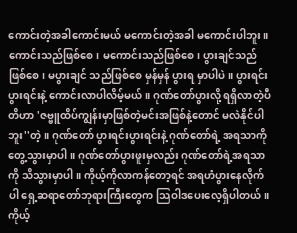ကောင်းတဲ့အခါကောင်းမယ် မကောင်းတဲ့အခါ မကောင်းပါဘူး။ ကောင်းသည်ဖြစ်စေ၊ မကောင်းသည်ဖြစ်စေ၊ ပွားချင်သည်ဖြစ်စေ၊ မပွားချင် သည်ဖြစ်စေ မှန်မှန် ပွားရ မှာပါပဲ။ ပွားရင်းပွားရင်းနဲ့ ကောင်းလာပါလိမ့်မယ်။ ဂုဏ်တော်ပွားလို့ ရရှိလာတဲ့ပီတိဟာ 'ဇဗ္ဗူထိပ်ကျွန်းမှာဖြစ်တဲ့မင်းအဖြစ်နဲ့တောင် မလဲနိုင်ပါဘူး''တဲ့။ ဂုဏ်တော် ပွားရင်းပွားရင်းနဲ့ ဂုဏ်တော်ရဲ့ အရသာကို တွေ့သွားမှာပါ။ ဂုဏ်တော်ပွားဖူးမှလည်း ဂုဏ်တော်ရဲ့အရသာကို သိသွားမှာပါ။ ကိုယ့်ကိုလာကန်တော့ရင် အရဟံပွားနေလိုက်ပါ ရှေ့ဆရာတော်ဘုရားကြီးတွေက သြဝါဒပေးလေ့ရှိပါတယ်။ ကိုယ့်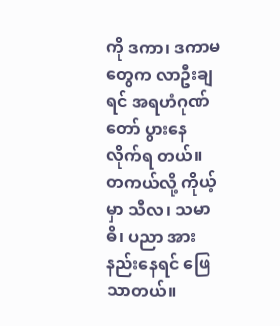ကို ဒကာ၊ ဒကာမတွေက လာဦးချရင် အရဟံဂုဏ်တော် ပွားနေလိုက်ရ တယ်။ တကယ်လို့ ကိုယ့်မှာ သီလ၊ သမာဓိ၊ ပညာ အားနည်းနေရင် ဖြေသာတယ်။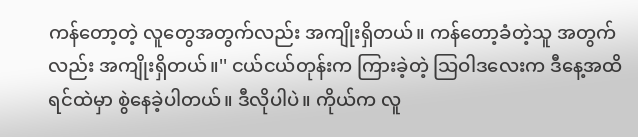ကန်တော့တဲ့ လူတွေအတွက်လည်း အကျိုးရှိတယ်။ ကန်တော့ခံတဲ့သူ အတွက်လည်း အကျိုးရှိတယ်။'' ငယ်ငယ်တုန်းက ကြားခဲ့တဲ့ သြဝါဒလေးက ဒီနေ့အထိ ရင်ထဲမှာ စွဲနေခဲ့ပါတယ်။ ဒီလိုပါပဲ။ ကိုယ်က လူ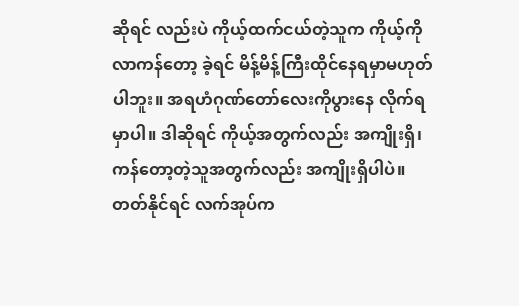ဆိုရင် လည်းပဲ ကိုယ့်ထက်ငယ်တဲ့သူက ကိုယ့်ကို လာကန်တော့ ခဲ့ရင် မိန့်မိန့်ကြီးထိုင်နေရမှာမဟုတ်ပါဘူး။ အရဟံဂုဏ်တော်လေးကိုပွားနေ လိုက်ရမှာပါ။ ဒါဆိုရင် ကိုယ့်အတွက်လည်း အကျိုးရှိ၊ ကန်တော့တဲ့သူအတွက်လည်း အကျိုးရှိပါပဲ။ တတ်နိုင်ရင် လက်အုပ်က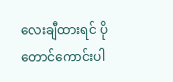လေးချီထားရင် ပိုတောင်ကောင်းပါ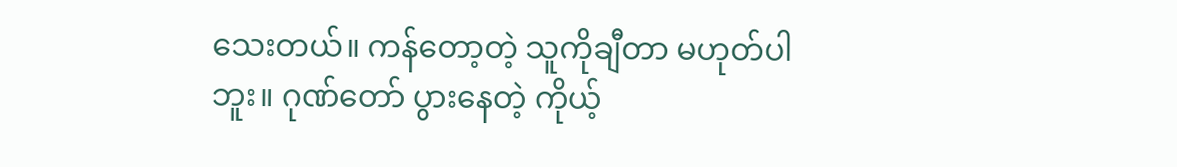သေးတယ်။ ကန်တော့တဲ့ သူကိုချီတာ မဟုတ်ပါဘူး။ ဂုဏ်တော် ပွားနေတဲ့ ကိုယ့်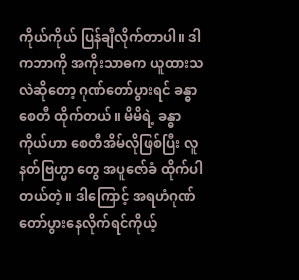ကိုယ်ကိုယ် ပြန်ချီလိုက်တာပါ။ ဒါကဘာကို အကိုးသာဓက ယူထားသလဲဆိုတော့ ဂုဏ်တော်ပွားရင် ခန္ဓာစေတီ ထိုက်တယ်။ မိမိရဲ့ ခန္ဓာကိုယ်ဟာ စေတီအိမ်လိုဖြစ်ပြီး လူနတ်ဗြဟ္မာ တွေ အပူဇော်ခံ ထိုက်ပါတယ်တဲ့။ ဒါကြောင့် အရဟံဂုဏ်တော်ပွားနေလိုက်ရင်ကိုယ့်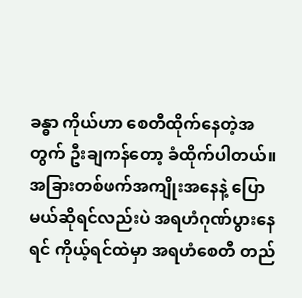ခန္ဓာ ကိုယ်ဟာ စေတီထိုက်နေတဲ့အတွက် ဦးချကန်တော့ ခံထိုက်ပါတယ်။ အခြားတစ်ဖက်အကျိုးအနေနဲ့ ပြောမယ်ဆိုရင်လည်းပဲ အရဟံဂုဏ်ပွားနေရင် ကိုယ့်ရင်ထဲမှာ အရဟံစေတီ တည်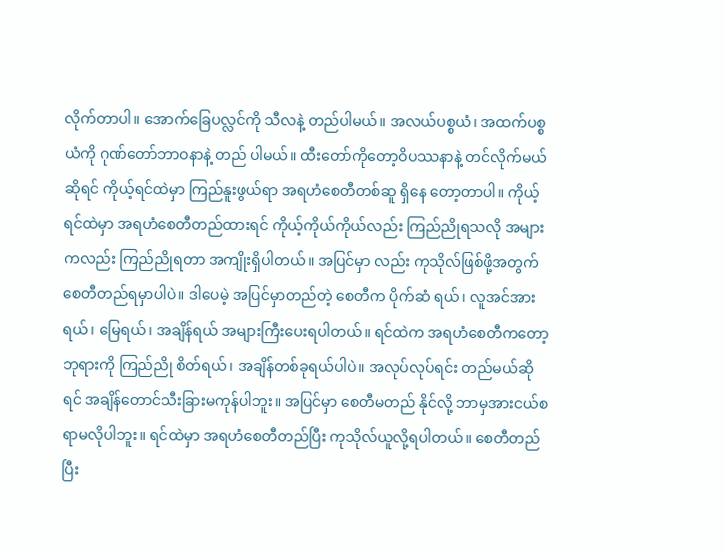လိုက်တာပါ။ အောက်ခြေပလ္လင်ကို သီလနဲ့ တည်ပါမယ်။ အလယ်ပစ္စယံ၊ အထက်ပစ္စယံကို ဂုဏ်တော်ဘာဝနာနဲ့ တည် ပါမယ်။ ထီးတော်ကိုတော့ဝိပဿနာနဲ့ တင်လိုက်မယ်ဆိုရင် ကိုယ့်ရင်ထဲမှာ ကြည်နူးဖွယ်ရာ အရဟံစေတီတစ်ဆူ ရှိနေ တော့တာပါ။ ကိုယ့်ရင်ထဲမှာ အရဟံစေတီတည်ထားရင် ကိုယ့်ကိုယ်ကိုယ်လည်း ကြည်ညိုရသလို အများကလည်း ကြည်ညိုရတာ အကျိုးရှိပါတယ်။ အပြင်မှာ လည်း ကုသိုလ်ဖြစ်ဖို့အတွက် စေတီတည်ရမှာပါပဲ။ ဒါပေမဲ့ အပြင်မှာတည်တဲ့ စေတီက ပိုက်ဆံ ရယ်၊ လူအင်အားရယ်၊ မြေရယ်၊ အချိန်ရယ် အများကြီးပေးရပါတယ်။ ရင်ထဲက အရဟံစေတီကတော့ ဘုရားကို ကြည်ညို စိတ်ရယ်၊ အချိန်တစ်ခုရယ်ပါပဲ။ အလုပ်လုပ်ရင်း တည်မယ်ဆိုရင် အချိန်တောင်သီးခြားမကုန်ပါဘူး။ အပြင်မှာ စေတီမတည် နိုင်လို့ ဘာမှအားငယ်စရာမလိုပါဘူး။ ရင်ထဲမှာ အရဟံစေတီတည်ပြီး ကုသိုလ်ယူလို့ရပါတယ်။ စေတီတည်ပြီး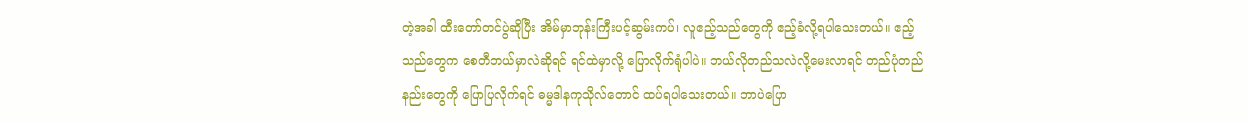တဲ့အခါ ထီးတော်တင်ပွဲဆိုပြီး အိမ်မှာဘုန်းကြီးပင့်ဆွမ်းကပ်၊ လူဧည့်သည်တွေကို ဧည့်ခံလို့ရပါသေးတယ်။ ဧည့်သည်တွေက စေတီဘယ်မှာလဲဆိုရင် ရင်ထဲမှာလို့ ပြောလိုက်ရုံပါပဲ။ ဘယ်လိုတည်သလဲလို့မေးလာရင် တည်ပုံတည် နည်းတွေကို ပြောပြလိုက်ရင် ဓမ္မဒါနကုသိုလ်တောင် ထပ်ရပါသေးတယ်။ ဘာပဲပြော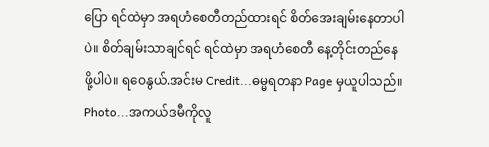ပြော ရင်ထဲမှာ အရဟံစေတီတည်ထားရင် စိတ်အေးချမ်းနေတာပါပဲ။ စိတ်ချမ်းသာချင်ရင် ရင်ထဲမှာ အရဟံစေတီ နေ့တိုင်းတည်နေဖို့ပါပဲ။ ရဝေနွယ်.အင်းမ Credit...ဓမ္မရတနာ Page မှယူပါသည်။ Photo...အကယ်ဒမီကိုလူ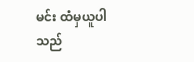မင်း ထံမှယူပါသည်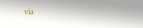via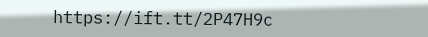https://ift.tt/2P47H9c